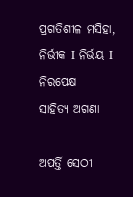ପ୍ରଗତିଶୀଳ ମସିହା, ନିର୍ଭୀକ I ନିର୍ଭୟ I ନିରପେକ୍ଷ
ସାହିତ୍ୟ ଅଗଣା

ଅପର୍ତ୍ତି ସେଠୀ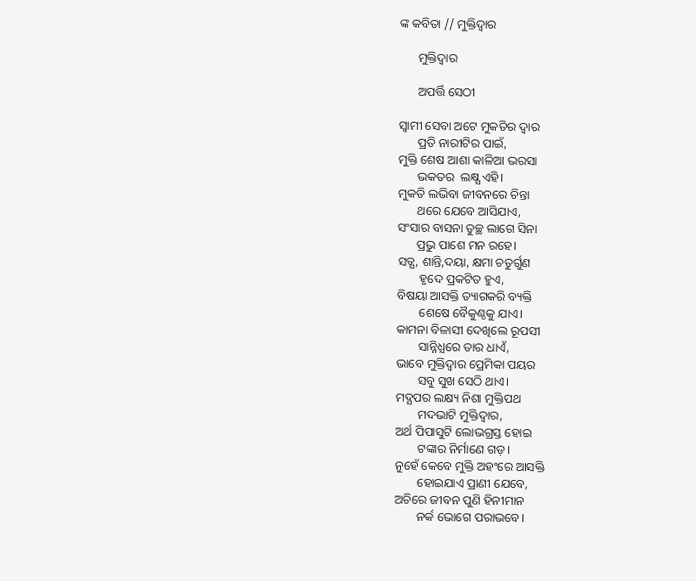ଙ୍କ କବିତା // ମୁକ୍ତିଦ୍ଵାର

      ମୁକ୍ତିଦ୍ଵାର

      ଅପର୍ତ୍ତି ସେଠୀ

ସ୍ଵାମୀ ସେବା ଅଟେ ମୁକତିର ଦ୍ଵାର
      ପ୍ରତି ନାରୀଟିର ପାଇଁ,
ମୁକ୍ତି ଶେଷ ଆଶା କାଳିଆ ଭରସା
      ଭକତର ‍ ଲକ୍ଷ୍ଯ ଏହି।
ମୁକତି ଲଭିବା ଜୀବନରେ ଚିନ୍ତା
      ଥରେ ଯେବେ ଆସିଯାଏ,
ସଂସାର ବାସନା ତୁଚ୍ଛ ଲାଗେ ସିନା
      ପ୍ରଭୁ ପାଶେ ମନ ରହେ।
ସତ୍ଯ, ଶାନ୍ତି,ଦୟା, କ୍ଷମା ଚତୁର୍ଗୁଣ
       ହୃଦେ ପ୍ରକଟିତ ହୁଏ,
ବିଷୟା ଆସକ୍ତି ତ୍ୟାଗକରି ବ୍ୟକ୍ତି
       ଶେଷେ ବୈକୁଣ୍ଠକୁ ଯାଏ।
କାମନା ବିଳାସୀ ଦେଖିଲେ ରୂପସୀ
       ସାନ୍ନିଧ୍ଯରେ ତାର ଧାଏଁ,
ଭାବେ ମୁକ୍ତିଦ୍ଵାର ପ୍ରେମିକା ପୟର
       ସବୁ ସୁଖ ସେଠି ଥାଏ।
ମଦ୍ଯପର ଲକ୍ଷ୍ୟ ନିଶା ମୁକ୍ତିପଥ
       ମଦଭାଟି ମୁକ୍ତିଦ୍ଵାର,
ଅର୍ଥ ପିପାସୁଟି ଲୋଭଗ୍ରସ୍ତ ହୋଇ
       ଟଙ୍କାର ନିର୍ମାଣେ ଗଡ଼।
ନୁହେଁ କେବେ ମୁକ୍ତି ଅହଂରେ ଆସକ୍ତି
       ହୋଇଯାଏ ପ୍ରାଣୀ ଯେବେ,
ଅଚିରେ ଜୀବନ ପୁଣି ହିନୀମାନ
       ନର୍କ ଭୋଗେ ପରାଭବେ।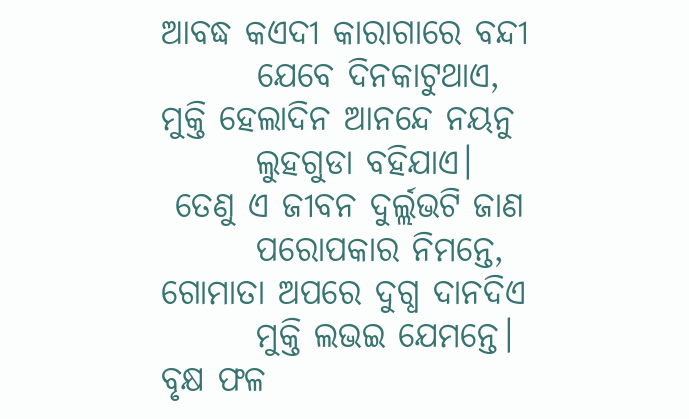ଆବଦ୍ଧ କ‌ଏଦୀ କାରାଗାରେ ବନ୍ଦୀ
       ଯେବେ ଦିନକାଟୁଥାଏ,
ମୁକ୍ତି ହେଲାଦିନ ଆନନ୍ଦେ ନୟନୁ
       ଲୁହଗୁଡା ବହିଯାଏ।
 ତେଣୁ ଏ ଜୀବନ ଦୁର୍ଲ୍ଲଭଟି ଜାଣ
       ପରୋପକାର ନିମନ୍ତେ,
ଗୋମାତା ଅପରେ ଦୁଗ୍ଧ ଦାନଦିଏ
       ମୁକ୍ତି ଲଭ‌ଇ ଯେମନ୍ତେ।
ବୃକ୍ଷ ଫଳ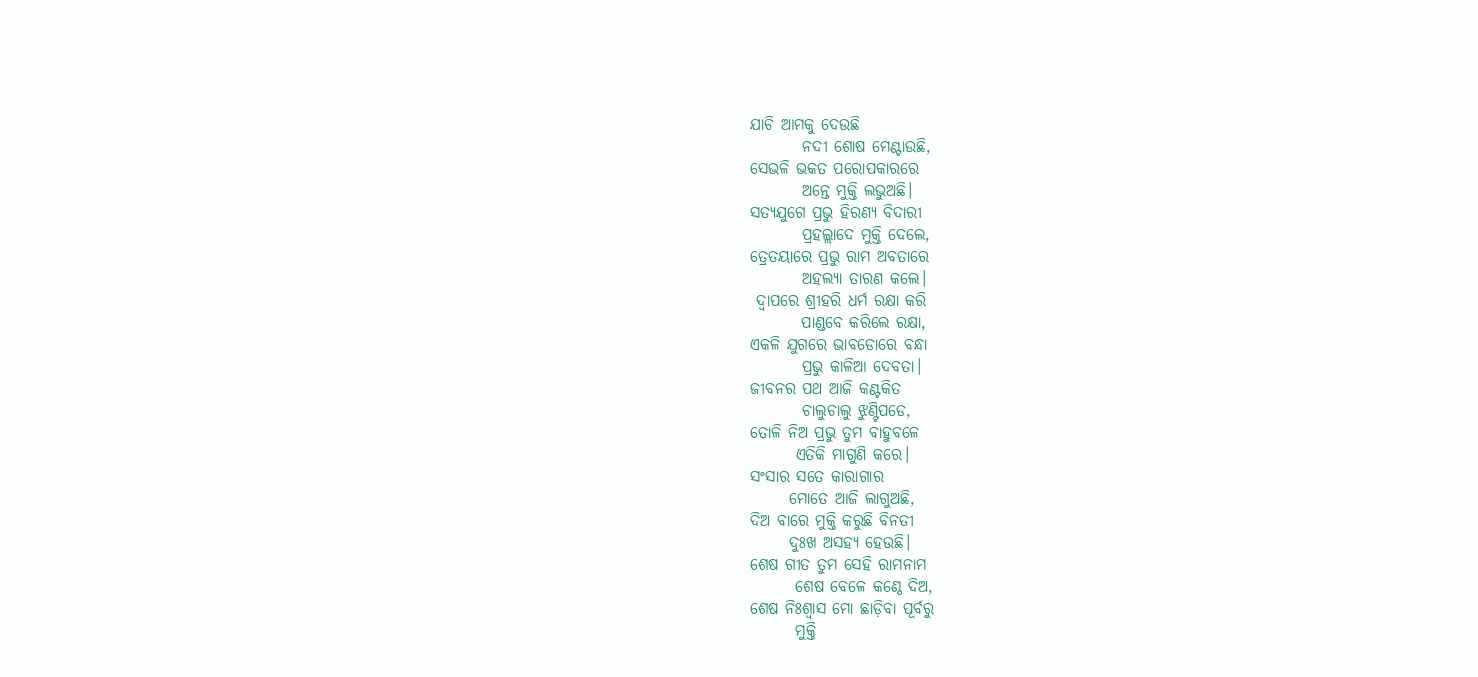ଯାଚି ଆମକୁ ଦେଉଛି
        ନଦୀ ଶୋଷ ମେଣ୍ଟାଉଛି,
ସେଭଳି ଭକତ ପରୋପକାରରେ
        ଅନ୍ତେ ମୁକ୍ତି ଲଭୁଅଛି।
ସତ୍ଯଯୁଗେ ପ୍ରଭୁ ହିରଣ୍ଯ ବିଦାରୀ
        ପ୍ରହଲ୍ଲାଦେ ମୁକ୍ତି ଦେଲେ,
ତ୍ରେତୟାରେ ପ୍ରଭୁ ରାମ ଅବତାରେ
        ଅହଲ୍ୟା ତାରଣ କଲେ।
 ଦ୍ଵାପରେ ଶ୍ରୀହରି ଧର୍ମ ରକ୍ଷା କରି
        ପାଣ୍ଡବେ କରିଲେ ରକ୍ଷା,
ଏକଳି ଯୁଗରେ ଭାବଡୋରେ ବନ୍ଧା
        ପ୍ରଭୁ କାଳିଆ ଦେବତା।
ଜୀବନର ପଥ ଆଜି କଣ୍ଟକିତ
        ଚାଲୁଚାଲୁ ଝୁଣ୍ଟିପଡେ,
ତୋଳି ନିଅ ପ୍ରଭୁ ତୁମ ବାହୁବଳେ
       ଏତିକି ମାଗୁଣି କରେ।
ସଂସାର ସତେ କାରାଗାର
      ମୋତେ ଆଜି ଲାଗୁଅଛି,
ଦିଅ ବାରେ ମୁକ୍ତି କରୁଛି ବିନତୀ
      ଦୁଃଖ ଅସହ୍ୟ ହେଉଛି।
ଶେଷ ଗୀତ ତୁମ ସେହି ରାମନାମ
       ଶେଷ ବେଳେ କଣ୍ଠେ ଦିଅ,
ଶେଷ ନିଃଶ୍ୱାସ ମୋ ଛାଡ଼ିବା ପୂର୍ବରୁ
       ମୁକ୍ତି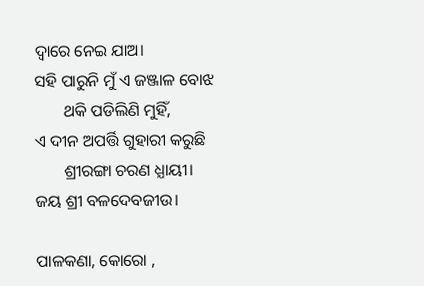ଦ୍ଵାରେ ନେଇ ଯାଅ।
ସହି ପାରୁନି ମୁଁ ଏ ଜଞ୍ଜାଳ ବୋଝ
       ଥକି ପଡିଲିଣି ମୁହିଁ,
ଏ ଦୀନ ଅପର୍ତ୍ତି ଗୁହାରୀ କରୁଛି
       ଶ୍ରୀରଙ୍ଗା ଚରଣ ଧ୍ଯାୟୀ।
ଜୟ ଶ୍ରୀ ବଳଦେବଜୀଉ।

ପାଳକଣା‌, କୋରୋ‌ ‌,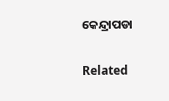କେନ୍ଦ୍ରାପଡା

Related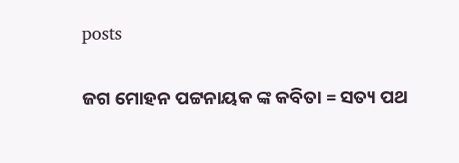posts

ଜଗ ମୋହନ ପଟ୍ଟନାୟକ ଙ୍କ କବିତା = ସତ୍ୟ ପଥ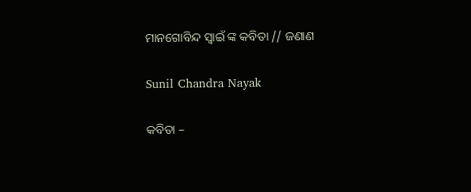ମାନଗୋବିନ୍ଦ ସ୍ବାଇଁ ଙ୍କ କବିତା // ଜଣାଣ

Sunil Chandra Nayak

କବିତା –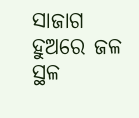ସାଜାଗ ହୁଅରେ ଜଳ ସ୍ଥଳ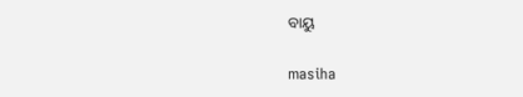ବାୟୁ

masiha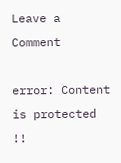Leave a Comment

error: Content is protected !!